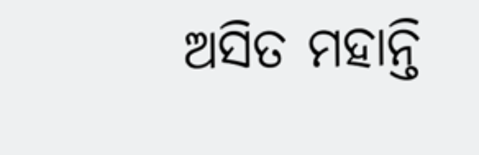ଅସିତ ମହାନ୍ତି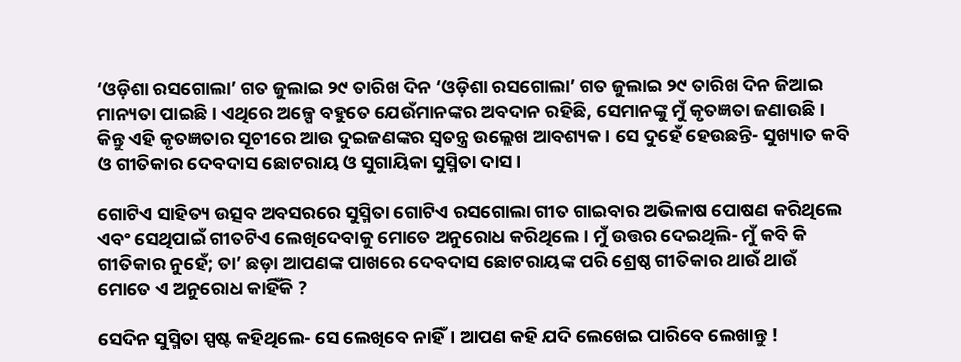‘ଓଡ଼ିଶା ରସଗୋଲା’ ଗତ ଜୁଲାଇ ୨୯ ତାରିଖ ଦିନ ‘ଓଡ଼ିଶା ରସଗୋଲା’ ଗତ ଜୁଲାଇ ୨୯ ତାରିଖ ଦିନ ଜିଆଇ ମାନ୍ୟତା ପାଇଛି। ଏଥିରେ ଅଳ୍ପେ ବହୁତେ ଯେଉଁମାନଙ୍କର ଅବଦାନ ରହିଛି, ସେମାନଙ୍କୁ ମୁଁ କୃତଜ୍ଞତା ଜଣାଉଛି। କିନ୍ତୁ ଏହି କୃତଜ୍ଞତାର ସୂଚୀରେ ଆଉ ଦୁଇଜଣଙ୍କର ସ୍ବତନ୍ତ୍ର ଉଲ୍ଲେଖ ଆବଶ୍ୟକ। ସେ ଦୁହେଁ ହେଉଛନ୍ତି- ସୁଖ୍ୟାତ କବି ଓ ଗୀତିକାର ଦେବଦାସ ଛୋଟରାୟ ଓ ସୁଗାୟିକା ସୁସ୍ମିତା ଦାସ।

ଗୋଟିଏ ସାହିତ୍ୟ ଉତ୍ସବ ଅବସରରେ ସୁସ୍ମିତା ଗୋଟିଏ ରସଗୋଲା ଗୀତ ଗାଇବାର ଅଭିଳାଷ ପୋଷଣ କରିଥିଲେ ଏବଂ ସେଥିପାଇଁ ଗୀତଟିଏ ଲେଖିଦେବାକୁ ମୋତେ ଅନୁରୋଧ କରିଥିଲେ। ମୁଁ ଉତ୍ତର ଦେଇଥିଲି- ମୁଁ କବି କି ଗୀତିକାର ନୁହେଁ; ତା’ ଛଡ଼ା ଆପଣଙ୍କ ପାଖରେ ଦେବଦାସ ଛୋଟରାୟଙ୍କ ପରି ଶ୍ରେଷ୍ଠ ଗୀତିକାର ଥାଉଁ ଥାଉଁ ମୋତେ ଏ ଅନୁରୋଧ କାହିଁକି ?

ସେଦିନ ସୁସ୍ମିତା ସ୍ପଷ୍ଟ କହିଥିଲେ- ସେ ଲେଖିବେ ନାହିଁ। ଆପଣ କହି ଯଦି ଲେଖେଇ ପାରିବେ ଲେଖାନ୍ତୁ !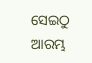ସେଇଠୁ ଆରମ୍ଭ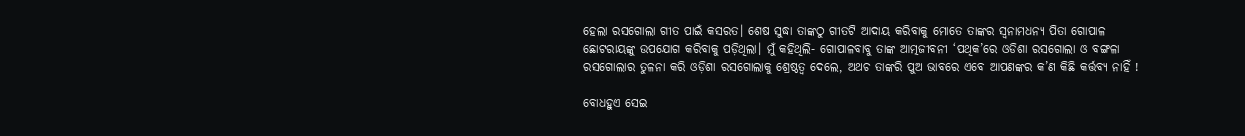ହେଲା ରସଗୋଲା ଗୀତ ପାଇଁ କସରତ। ଶେଷ ସୁଦ୍ଧା ତାଙ୍କଠୁ ଗୀତଟି ଆଦାୟ କରିବାକୁ ମୋତେ ତାଙ୍କର ସ୍ୱନାମଧନ୍ୟ ପିତା ଗୋପାଳ ଛୋଟରାୟଙ୍କୁ ଉପଯୋଗ କରିବାକୁ ପଡ଼ିଥିଲା। ମୁଁ କହିଥିଲି- ଗୋପାଳବାବୁ ତାଙ୍କ ଆତ୍ମଜୀବନୀ ‘ପଥିକ’ରେ ଓଡିଶା ରସଗୋଲା ଓ ବଙ୍ଗଳା ରସଗୋଲାର ତୁଳନା କରି ଓଡ଼ିଶା ରସଗୋଲାକୁ ଶ୍ରେଷ୍ଠତ୍ବ ଦେଲେ, ଅଥଚ ତାଙ୍କରି ପୁଅ ଭାବରେ ଏବେ ଆପଣଙ୍କର କ’ଣ କିଛି କର୍ତ୍ତବ୍ୟ ନାହିଁ !

ବୋଧହୁଏ ସେଇ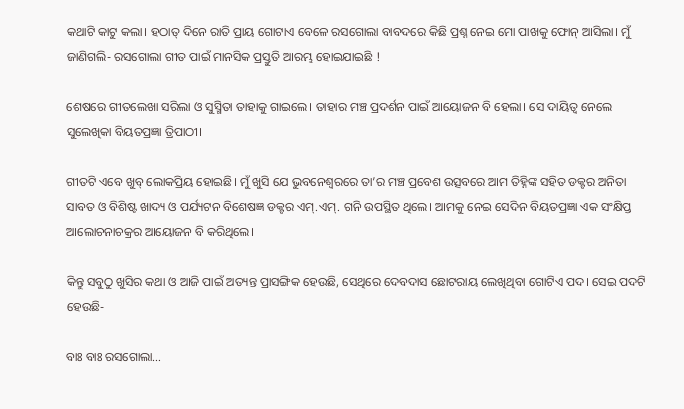କଥାଟି କାଟୁ କଲା। ହଠାତ୍ ଦିନେ ରାତି ପ୍ରାୟ ଗୋଟାଏ ବେଳେ ରସଗୋଲା ବାବଦରେ କିଛି ପ୍ରଶ୍ନ ନେଇ ମୋ ପାଖକୁ ଫୋନ୍ ଆସିଲା। ମୁଁ ଜାଣିଗଲି- ରସଗୋଲା ଗୀତ ପାଇଁ ମାନସିକ ପ୍ରସ୍ତୁତି ଆରମ୍ଭ ହୋଇଯାଇଛି !

ଶେଷରେ ଗୀତଲେଖା ସରିଲା ଓ ସୁସ୍ମିତା ତାହାକୁ ଗାଇଲେ। ତାହାର ମଞ୍ଚ ପ୍ରଦର୍ଶନ ପାଇଁ ଆୟୋଜନ ବି ହେଲା। ସେ ଦାୟିତ୍ଵ ନେଲେ ସୁଲେଖିକା ବିୟତପ୍ରଜ୍ଞା ତ୍ରିପାଠୀ।

ଗୀତଟି ଏବେ ଖୁବ୍ ଲୋକପ୍ରିୟ ହୋଇଛି। ମୁଁ ଖୁସି ଯେ ଭୁବନେଶ୍ୱରରେ ତା’ର ମଞ୍ଚ ପ୍ରବେଶ ଉତ୍ସବରେ ଆମ ତିହ୍ନିଙ୍କ ସହିତ ଡକ୍ଟର ଅନିତା ସାବତ ଓ ବିଶିଷ୍ଟ ଖାଦ୍ୟ ଓ ପର୍ଯ୍ୟଟନ ବିଶେଷଜ୍ଞ ଡକ୍ଟର ଏମ୍.ଏମ୍. ଗନି ଉପସ୍ଥିତ ଥିଲେ। ଆମକୁ ନେଇ ସେଦିନ ବିୟତପ୍ରଜ୍ଞା ଏକ ସଂକ୍ଷିପ୍ତ ଆଲୋଚନାଚକ୍ରର ଆୟୋଜନ ବି କରିଥିଲେ।

କିନ୍ତୁ ସବୁଠୁ ଖୁସିର କଥା ଓ ଆଜି ପାଇଁ ଅତ୍ୟନ୍ତ ପ୍ରାସଙ୍ଗିକ ହେଉଛି, ସେଥିରେ ଦେବଦାସ ଛୋଟରାୟ ଲେଖିଥିବା ଗୋଟିଏ ପଦ। ସେଇ ପଦଟି ହେଉଛି-

ବାଃ ବାଃ ରସଗୋଲା…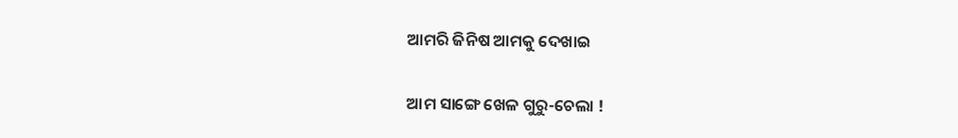ଆମରି ଜିନିଷ ଆମକୁ ଦେଖାଇ

ଆମ ସାଙ୍ଗେ ଖେଳ ଗୁରୁ-ଚେଲା !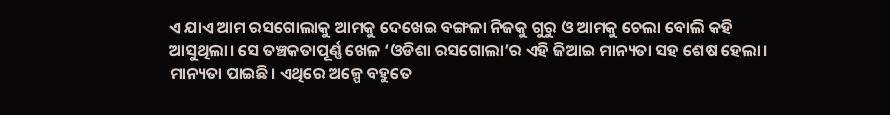ଏ ଯାଏ ଆମ ରସଗୋଲାକୁ ଆମକୁ ଦେଖେଇ ବଙ୍ଗଳା ନିଜକୁ ଗୁରୁ ଓ ଆମକୁ ଚେଲା ବୋଲି କହି ଆସୁଥିଲା। ସେ ତଞ୍ଚକତାପୂର୍ଣ୍ଣ ଖେଳ ‘ଓଡିଶା ରସଗୋଲା’ର ଏହି ଜିଆଇ ମାନ୍ୟତା ସହ ଶେଷ ହେଲା। ମାନ୍ୟତା ପାଇଛି। ଏଥିରେ ଅଳ୍ପେ ବହୁତେ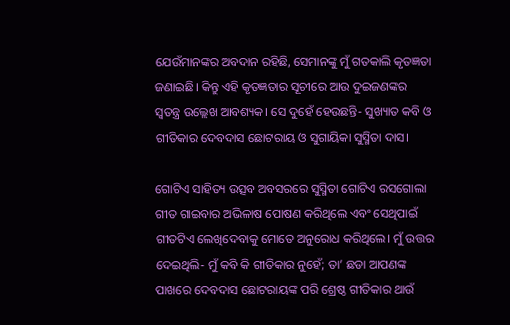ଯେଉଁମାନଙ୍କର ଅବଦାନ ରହିଛି, ସେମାନଙ୍କୁ ମୁଁ ଗତକାଲି କୃତଜ୍ଞତା ଜଣାଇଛି। କିନ୍ତୁ ଏହି କୃତଜ୍ଞତାର ସୂଚୀରେ ଆଉ ଦୁଇଜଣଙ୍କର ସ୍ବତନ୍ତ୍ର ଉଲ୍ଲେଖ ଆବଶ୍ୟକ। ସେ ଦୁହେଁ ହେଉଛନ୍ତି- ସୁଖ୍ୟାତ କବି ଓ ଗୀତିକାର ଦେବଦାସ ଛୋଟରାୟ ଓ ସୁଗାୟିକା ସୁସ୍ମିତା ଦାସ।

ଗୋଟିଏ ସାହିତ୍ୟ ଉତ୍ସବ ଅବସରରେ ସୁସ୍ମିତା ଗୋଟିଏ ରସଗୋଲା ଗୀତ ଗାଇବାର ଅଭିଳାଷ ପୋଷଣ କରିଥିଲେ ଏବଂ ସେଥିପାଇଁ ଗୀତଟିଏ ଲେଖିଦେବାକୁ ମୋତେ ଅନୁରୋଧ କରିଥିଲେ। ମୁଁ ଉତ୍ତର ଦେଇଥିଲି- ମୁଁ କବି କି ଗୀତିକାର ନୁହେଁ; ତା’ ଛଡା ଆପଣଙ୍କ ପାଖରେ ଦେବଦାସ ଛୋଟରାୟଙ୍କ ପରି ଶ୍ରେଷ୍ଠ ଗୀତିକାର ଥାଉଁ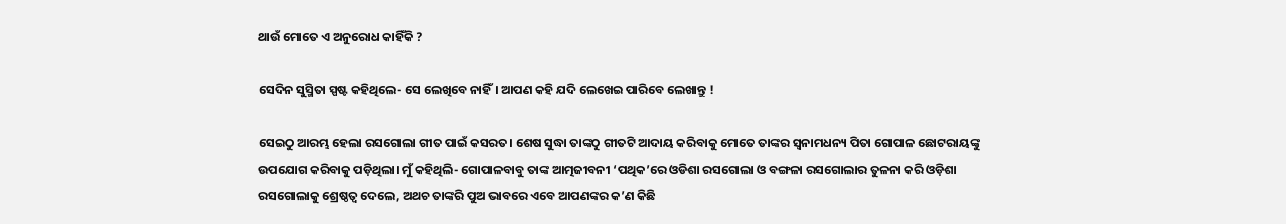ଥାଉଁ ମୋତେ ଏ ଅନୁରୋଧ କାହିଁକି ?

ସେଦିନ ସୁସ୍ମିତା ସ୍ପଷ୍ଟ କହିଥିଲେ- ସେ ଲେଖିବେ ନାହିଁ। ଆପଣ କହି ଯଦି ଲେଖେଇ ପାରିବେ ଲେଖାନ୍ତୁ !

ସେଇଠୁ ଆରମ୍ଭ ହେଲା ରସଗୋଲା ଗୀତ ପାଇଁ କସରତ। ଶେଷ ସୁଦ୍ଧା ତାଙ୍କଠୁ ଗୀତଟି ଆଦାୟ କରିବାକୁ ମୋତେ ତାଙ୍କର ସ୍ୱନାମଧନ୍ୟ ପିତା ଗୋପାଳ ଛୋଟରାୟଙ୍କୁ ଉପଯୋଗ କରିବାକୁ ପଡ଼ିଥିଲା। ମୁଁ କହିଥିଲି- ଗୋପାଳବାବୁ ତାଙ୍କ ଆତ୍ମଜୀବନୀ ‘ପଥିକ’ରେ ଓଡିଶା ରସଗୋଲା ଓ ବଙ୍ଗଳା ରସଗୋଲାର ତୁଳନା କରି ଓଡ଼ିଶା ରସଗୋଲାକୁ ଶ୍ରେଷ୍ଠତ୍ବ ଦେଲେ, ଅଥଚ ତାଙ୍କରି ପୁଅ ଭାବରେ ଏବେ ଆପଣଙ୍କର କ’ଣ କିଛି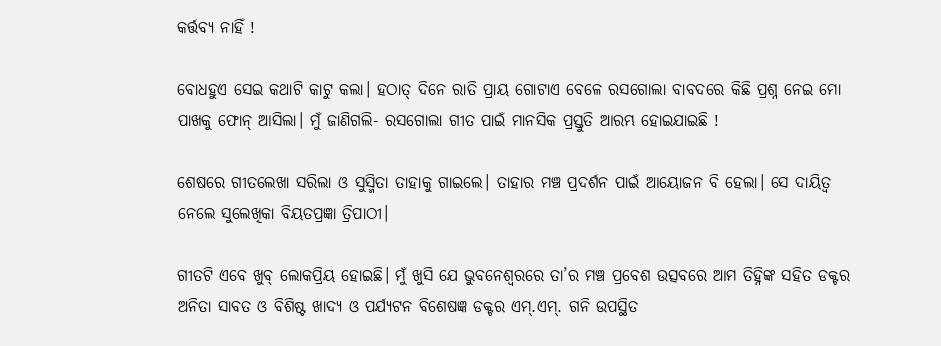କର୍ତ୍ତବ୍ୟ ନାହିଁ !

ବୋଧହୁଏ ସେଇ କଥାଟି କାଟୁ କଲା। ହଠାତ୍ ଦିନେ ରାତି ପ୍ରାୟ ଗୋଟାଏ ବେଳେ ରସଗୋଲା ବାବଦରେ କିଛି ପ୍ରଶ୍ନ ନେଇ ମୋ ପାଖକୁ ଫୋନ୍ ଆସିଲା। ମୁଁ ଜାଣିଗଲି- ରସଗୋଲା ଗୀତ ପାଇଁ ମାନସିକ ପ୍ରସ୍ତୁତି ଆରମ୍ଭ ହୋଇଯାଇଛି !

ଶେଷରେ ଗୀତଲେଖା ସରିଲା ଓ ସୁସ୍ମିତା ତାହାକୁ ଗାଇଲେ। ତାହାର ମଞ୍ଚ ପ୍ରଦର୍ଶନ ପାଇଁ ଆୟୋଜନ ବି ହେଲା। ସେ ଦାୟିତ୍ଵ ନେଲେ ସୁଲେଖିକା ବିୟତପ୍ରଜ୍ଞା ତ୍ରିପାଠୀ।

ଗୀତଟି ଏବେ ଖୁବ୍ ଲୋକପ୍ରିୟ ହୋଇଛି। ମୁଁ ଖୁସି ଯେ ଭୁବନେଶ୍ୱରରେ ତା’ର ମଞ୍ଚ ପ୍ରବେଶ ଉତ୍ସବରେ ଆମ ତିହ୍ନିଙ୍କ ସହିତ ଡକ୍ଟର ଅନିତା ସାବତ ଓ ବିଶିଷ୍ଟ ଖାଦ୍ୟ ଓ ପର୍ଯ୍ୟଟନ ବିଶେଷଜ୍ଞ ଡକ୍ଟର ଏମ୍.ଏମ୍. ଗନି ଉପସ୍ଥିତ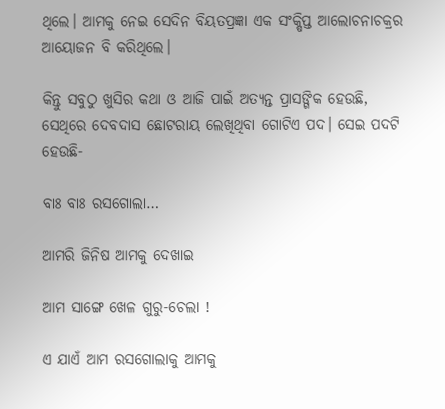ଥିଲେ। ଆମକୁ ନେଇ ସେଦିନ ବିୟତପ୍ରଜ୍ଞା ଏକ ସଂକ୍ଷିପ୍ତ ଆଲୋଚନାଚକ୍ରର ଆୟୋଜନ ବି କରିଥିଲେ।

କିନ୍ତୁ ସବୁଠୁ ଖୁସିର କଥା ଓ ଆଜି ପାଇଁ ଅତ୍ୟନ୍ତ ପ୍ରାସଙ୍ଗିକ ହେଉଛି, ସେଥିରେ ଦେବଦାସ ଛୋଟରାୟ ଲେଖିଥିବା ଗୋଟିଏ ପଦ। ସେଇ ପଦଟି ହେଉଛି-

ବାଃ ବାଃ ରସଗୋଲା…

ଆମରି ଜିନିଷ ଆମକୁ ଦେଖାଇ

ଆମ ସାଙ୍ଗେ ଖେଳ ଗୁରୁ-ଚେଲା !

ଏ ଯାଏଁ ଆମ ରସଗୋଲାକୁ ଆମକୁ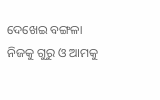ଦେଖେଇ ବଙ୍ଗଳା ନିଜକୁ ଗୁରୁ ଓ ଆମକୁ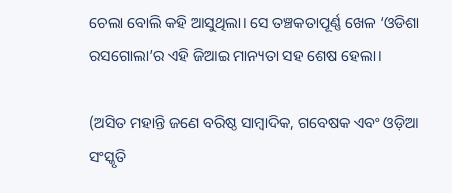ଚେଲା ବୋଲି କହି ଆସୁଥିଲା। ସେ ତଞ୍ଚକତାପୂର୍ଣ୍ଣ ଖେଳ ‘ଓଡିଶା ରସଗୋଲା’ର ଏହି ଜିଆଇ ମାନ୍ୟତା ସହ ଶେଷ ହେଲା।

(ଅସିତ ମହାନ୍ତି ଜଣେ ବରିଷ୍ଠ ସାମ୍ବାଦିକ, ଗବେଷକ ଏବଂ ଓଡ଼ିଆ ସଂସ୍କୃତି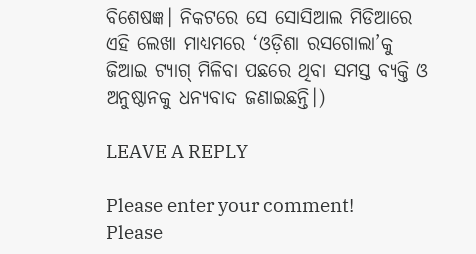ବିଶେଷଜ୍ଞ। ନିକଟରେ ସେ ସୋସିଆଲ ମିଡିଆରେ ଏହି ଲେଖା ମାଧ୍ୟମରେ ‘ଓଡ଼ିଶା ରସଗୋଲା’କୁ ଜିଆଇ ଟ୍ୟାଗ୍ ମିଳିବା ପଛରେ ଥିବା ସମସ୍ତ ବ୍ୟକ୍ତି ଓ ଅନୁଷ୍ଠାନକୁ ଧନ୍ୟବାଦ ଜଣାଇଛନ୍ତି।)

LEAVE A REPLY

Please enter your comment!
Please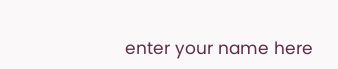enter your name here